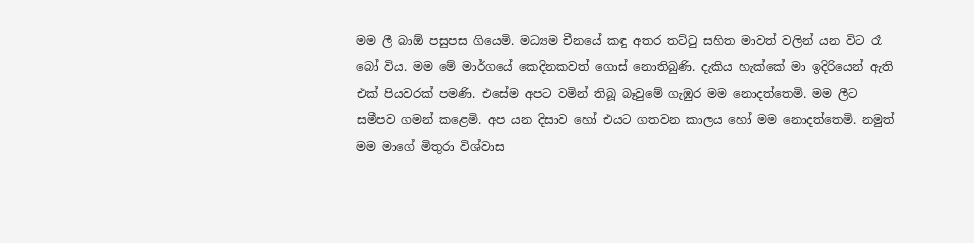මම ලී බාඕ පසුපස ගියෙමි. මධ්‍යම චීනයේ කඳු අතර තට්ටු සහිත මාවත් වලින් යන විට රෑ බෝ විය. මම මේ මාර්ගයේ කෙදිනකවත් ගොස් නොතිබුණි. දැකිය හැක්කේ මා ඉදිරියෙන් ඇති එක් පියවරක් පමණි. එසේම අපට වමින් තිබූ බෑවුමේ ගැඹුර මම නොදත්තෙමි. මම ලීට සමීපව ගමන් කළෙමි. අප යන දිසාව හෝ එයට ගතවන කාලය හෝ මම නොදත්තෙමි. නමුත් මම මාගේ මිතුරා විශ්වාස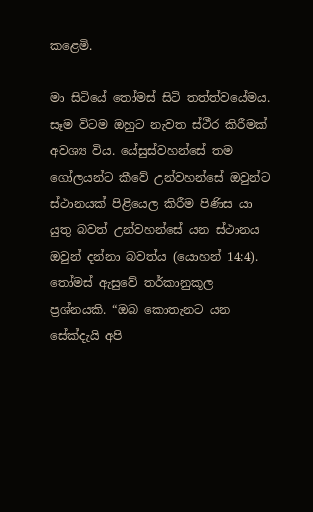කළෙමි.

මා සිටියේ තෝමස් සිටි තත්ත්වයේමය. සෑම විටම ඔහුට නැවත ස්ථීර කිරීමක් අවශ්‍ය විය. යේසුස්වහන්සේ තම ගෝලයන්ට කීවේ උන්වහන්සේ ඔවුන්ට ස්ථානයක් පිළියෙල කිරීම පිණිස යා යුතු බවත් උන්වහන්සේ යන ස්ථානය ඔවුන් දන්නා බවත්ය (යොහන් 14:4). තෝමස් ඇසුවේ තර්කානුකූල ප්‍රශ්නයකි. “ඔබ කොතැනට යන සේක්දැයි අපි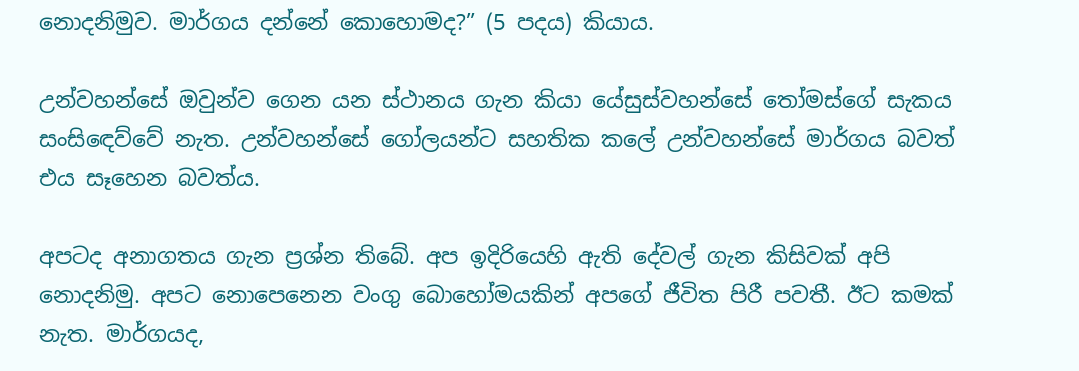නොදනිමුව. මාර්ගය දන්නේ කොහොමද?” (5 පදය) කියාය.

උන්වහන්සේ ඔවුන්ව ගෙන යන ස්ථානය ගැන කියා යේසුස්වහන්සේ තෝමස්ගේ සැකය සංසිඳෙව්වේ නැත. උන්වහන්සේ ගෝලයන්ට සහතික කලේ උන්වහන්සේ මාර්ගය බවත් එය සෑහෙන බවත්ය.

අපටද අනාගතය ගැන ප්‍රශ්න තිබේ. අප ඉදිරියෙහි ඇති දේවල් ගැන කිසිවක් අපි නොදනිමු. අපට නොපෙනෙන වංගු බොහෝමයකින් අපගේ ජීවිත පිරී පවතී. ඊට කමක් නැත. මාර්ගයද,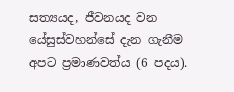සත්‍යයද, ජීවනයද වන යේසුස්වහන්සේ දැන ගැනීම අපට ප්‍රමාණවත්ය (6 පදය).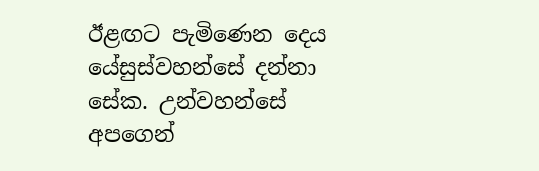ඊළඟට පැමිණෙන දෙය යේසුස්වහන්සේ දන්නා සේක. උන්වහන්සේ අපගෙන්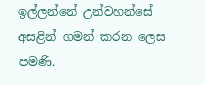ඉල්ලන්නේ උන්වහන්සේ අසළින් ගමන් කරන ලෙස පමණි.